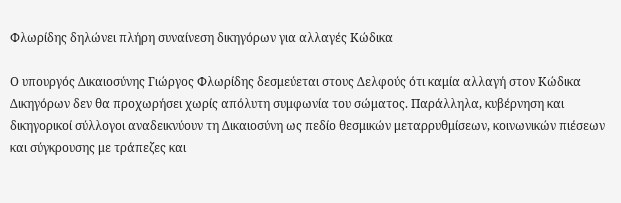Φλωρίδης δηλώνει πλήρη συναίνεση δικηγόρων για αλλαγές Κώδικα

Ο υπουργός Δικαιοσύνης Γιώργος Φλωρίδης δεσμεύεται στους Δελφούς ότι καμία αλλαγή στον Κώδικα Δικηγόρων δεν θα προχωρήσει χωρίς απόλυτη συμφωνία του σώματος. Παράλληλα, κυβέρνηση και δικηγορικοί σύλλογοι αναδεικνύουν τη Δικαιοσύνη ως πεδίο θεσμικών μεταρρυθμίσεων, κοινωνικών πιέσεων και σύγκρουσης με τράπεζες και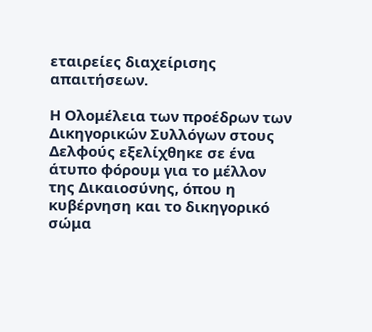εταιρείες διαχείρισης απαιτήσεων.

Η Ολομέλεια των προέδρων των Δικηγορικών Συλλόγων στους Δελφούς εξελίχθηκε σε ένα άτυπο φόρουμ για το μέλλον της Δικαιοσύνης, όπου η κυβέρνηση και το δικηγορικό σώμα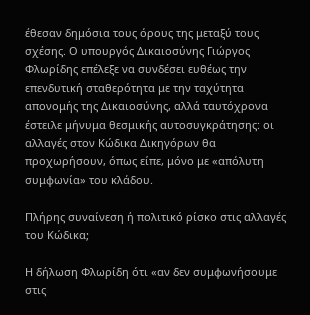έθεσαν δημόσια τους όρους της μεταξύ τους σχέσης. Ο υπουργός Δικαιοσύνης Γιώργος Φλωρίδης επέλεξε να συνδέσει ευθέως την επενδυτική σταθερότητα με την ταχύτητα απονομής της Δικαιοσύνης, αλλά ταυτόχρονα έστειλε μήνυμα θεσμικής αυτοσυγκράτησης: οι αλλαγές στον Κώδικα Δικηγόρων θα προχωρήσουν, όπως είπε, μόνο με «απόλυτη συμφωνία» του κλάδου.

Πλήρης συναίνεση ή πολιτικό ρίσκο στις αλλαγές του Κώδικα;

Η δήλωση Φλωρίδη ότι «αν δεν συμφωνήσουμε στις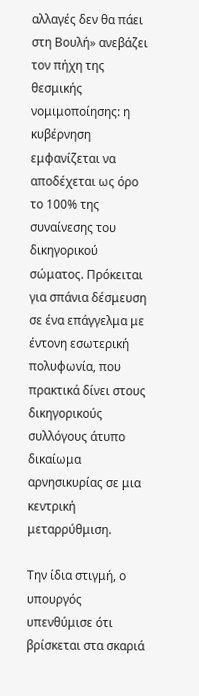αλλαγές δεν θα πάει στη Βουλή» ανεβάζει τον πήχη της θεσμικής νομιμοποίησης: η κυβέρνηση εμφανίζεται να αποδέχεται ως όρο το 100% της συναίνεσης του δικηγορικού σώματος. Πρόκειται για σπάνια δέσμευση σε ένα επάγγελμα με έντονη εσωτερική πολυφωνία, που πρακτικά δίνει στους δικηγορικούς συλλόγους άτυπο δικαίωμα αρνησικυρίας σε μια κεντρική μεταρρύθμιση.

Την ίδια στιγμή, ο υπουργός υπενθύμισε ότι βρίσκεται στα σκαριά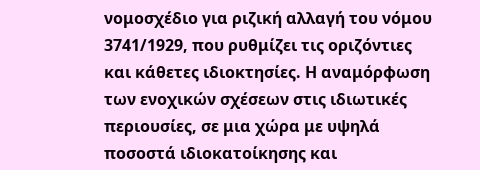νομοσχέδιο για ριζική αλλαγή του νόμου 3741/1929, που ρυθμίζει τις οριζόντιες και κάθετες ιδιοκτησίες. Η αναμόρφωση των ενοχικών σχέσεων στις ιδιωτικές περιουσίες, σε μια χώρα με υψηλά ποσοστά ιδιοκατοίκησης και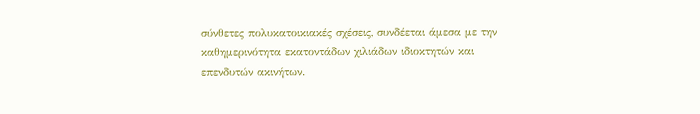σύνθετες πολυκατοικιακές σχέσεις, συνδέεται άμεσα με την καθημερινότητα εκατοντάδων χιλιάδων ιδιοκτητών και επενδυτών ακινήτων.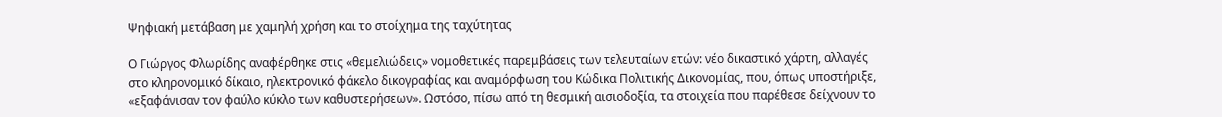Ψηφιακή μετάβαση με χαμηλή χρήση και το στοίχημα της ταχύτητας

Ο Γιώργος Φλωρίδης αναφέρθηκε στις «θεμελιώδεις» νομοθετικές παρεμβάσεις των τελευταίων ετών: νέο δικαστικό χάρτη, αλλαγές στο κληρονομικό δίκαιο, ηλεκτρονικό φάκελο δικογραφίας και αναμόρφωση του Κώδικα Πολιτικής Δικονομίας, που, όπως υποστήριξε, «εξαφάνισαν τον φαύλο κύκλο των καθυστερήσεων». Ωστόσο, πίσω από τη θεσμική αισιοδοξία, τα στοιχεία που παρέθεσε δείχνουν το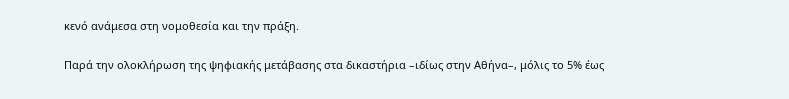κενό ανάμεσα στη νομοθεσία και την πράξη.

Παρά την ολοκλήρωση της ψηφιακής μετάβασης στα δικαστήρια –ιδίως στην Αθήνα–, μόλις το 5% έως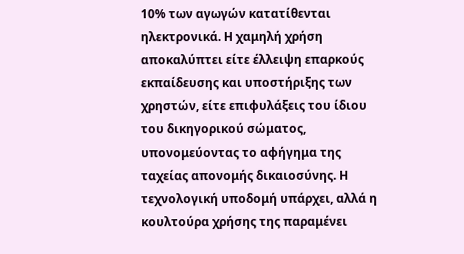10% των αγωγών κατατίθενται ηλεκτρονικά. Η χαμηλή χρήση αποκαλύπτει είτε έλλειψη επαρκούς εκπαίδευσης και υποστήριξης των χρηστών, είτε επιφυλάξεις του ίδιου του δικηγορικού σώματος, υπονομεύοντας το αφήγημα της ταχείας απονομής δικαιοσύνης. Η τεχνολογική υποδομή υπάρχει, αλλά η κουλτούρα χρήσης της παραμένει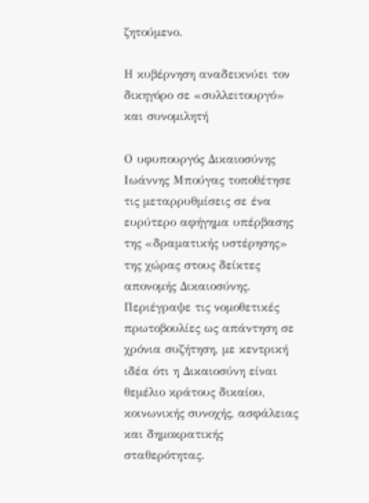ζητούμενο.

Η κυβέρνηση αναδεικνύει τον δικηγόρο σε «συλλειτουργό» και συνομιλητή

Ο υφυπουργός Δικαιοσύνης Ιωάννης Μπούγας τοποθέτησε τις μεταρρυθμίσεις σε ένα ευρύτερο αφήγημα υπέρβασης της «δραματικής υστέρησης» της χώρας στους δείκτες απονομής Δικαιοσύνης. Περιέγραψε τις νομοθετικές πρωτοβουλίες ως απάντηση σε χρόνια συζήτηση, με κεντρική ιδέα ότι η Δικαιοσύνη είναι θεμέλιο κράτους δικαίου, κοινωνικής συνοχής, ασφάλειας και δημοκρατικής σταθερότητας.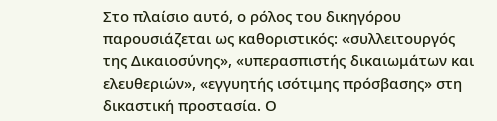Στο πλαίσιο αυτό, ο ρόλος του δικηγόρου παρουσιάζεται ως καθοριστικός: «συλλειτουργός της Δικαιοσύνης», «υπερασπιστής δικαιωμάτων και ελευθεριών», «εγγυητής ισότιμης πρόσβασης» στη δικαστική προστασία. Ο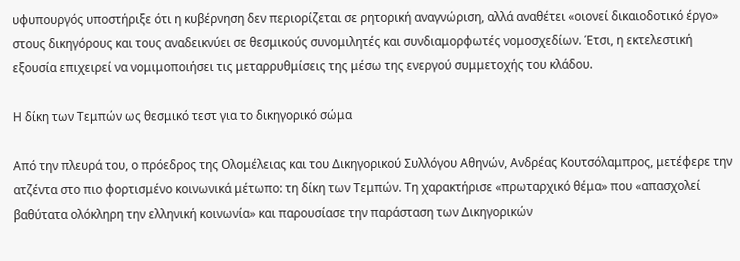υφυπουργός υποστήριξε ότι η κυβέρνηση δεν περιορίζεται σε ρητορική αναγνώριση, αλλά αναθέτει «οιονεί δικαιοδοτικό έργο» στους δικηγόρους και τους αναδεικνύει σε θεσμικούς συνομιλητές και συνδιαμορφωτές νομοσχεδίων. Έτσι, η εκτελεστική εξουσία επιχειρεί να νομιμοποιήσει τις μεταρρυθμίσεις της μέσω της ενεργού συμμετοχής του κλάδου.

Η δίκη των Τεμπών ως θεσμικό τεστ για το δικηγορικό σώμα

Από την πλευρά του, ο πρόεδρος της Ολομέλειας και του Δικηγορικού Συλλόγου Αθηνών, Ανδρέας Κουτσόλαμπρος, μετέφερε την ατζέντα στο πιο φορτισμένο κοινωνικά μέτωπο: τη δίκη των Τεμπών. Τη χαρακτήρισε «πρωταρχικό θέμα» που «απασχολεί βαθύτατα ολόκληρη την ελληνική κοινωνία» και παρουσίασε την παράσταση των Δικηγορικών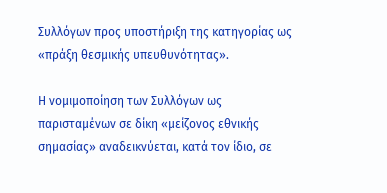Συλλόγων προς υποστήριξη της κατηγορίας ως «πράξη θεσμικής υπευθυνότητας».

Η νομιμοποίηση των Συλλόγων ως παρισταμένων σε δίκη «μείζονος εθνικής σημασίας» αναδεικνύεται, κατά τον ίδιο, σε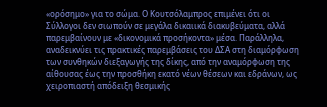«ορόσημο» για το σώμα. Ο Κουτσόλαμπρος επιμένει ότι οι Σύλλογοι δεν σιωπούν σε μεγάλα δικαιικά διακυβεύματα, αλλά παρεμβαίνουν με «δικονομικά προσήκοντα» μέσα. Παράλληλα, αναδεικνύει τις πρακτικές παρεμβάσεις του ΔΣΑ στη διαμόρφωση των συνθηκών διεξαγωγής της δίκης, από την αναμόρφωση της αίθουσας έως την προσθήκη εκατό νέων θέσεων και εδράνων, ως χειροπιαστή απόδειξη θεσμικής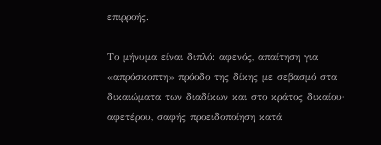επιρροής.

Το μήνυμα είναι διπλό: αφενός, απαίτηση για «απρόσκοπτη» πρόοδο της δίκης με σεβασμό στα δικαιώματα των διαδίκων και στο κράτος δικαίου· αφετέρου, σαφής προειδοποίηση κατά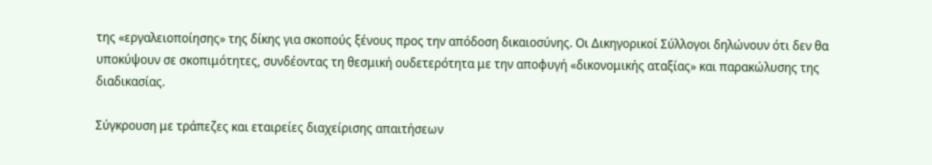της «εργαλειοποίησης» της δίκης για σκοπούς ξένους προς την απόδοση δικαιοσύνης. Οι Δικηγορικοί Σύλλογοι δηλώνουν ότι δεν θα υποκύψουν σε σκοπιμότητες, συνδέοντας τη θεσμική ουδετερότητα με την αποφυγή «δικονομικής αταξίας» και παρακώλυσης της διαδικασίας.

Σύγκρουση με τράπεζες και εταιρείες διαχείρισης απαιτήσεων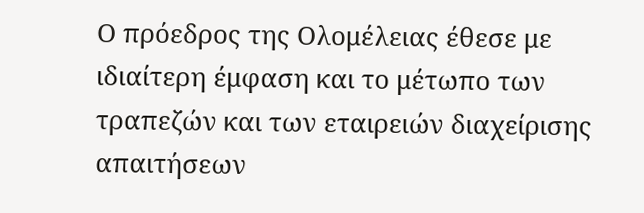Ο πρόεδρος της Ολομέλειας έθεσε με ιδιαίτερη έμφαση και το μέτωπο των τραπεζών και των εταιρειών διαχείρισης απαιτήσεων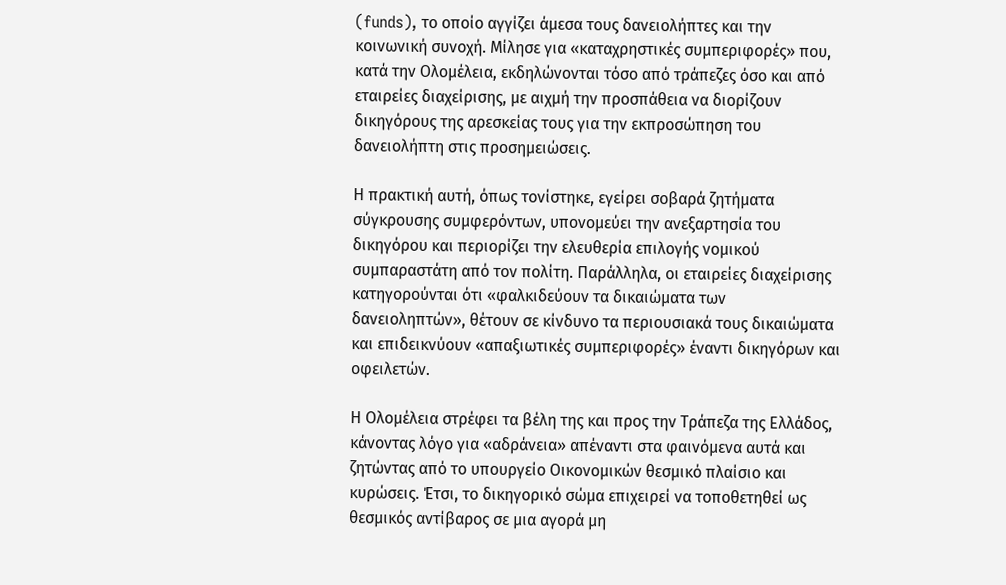(funds), το οποίο αγγίζει άμεσα τους δανειολήπτες και την κοινωνική συνοχή. Μίλησε για «καταχρηστικές συμπεριφορές» που, κατά την Ολομέλεια, εκδηλώνονται τόσο από τράπεζες όσο και από εταιρείες διαχείρισης, με αιχμή την προσπάθεια να διορίζουν δικηγόρους της αρεσκείας τους για την εκπροσώπηση του δανειολήπτη στις προσημειώσεις.

Η πρακτική αυτή, όπως τονίστηκε, εγείρει σοβαρά ζητήματα σύγκρουσης συμφερόντων, υπονομεύει την ανεξαρτησία του δικηγόρου και περιορίζει την ελευθερία επιλογής νομικού συμπαραστάτη από τον πολίτη. Παράλληλα, οι εταιρείες διαχείρισης κατηγορούνται ότι «φαλκιδεύουν τα δικαιώματα των δανειοληπτών», θέτουν σε κίνδυνο τα περιουσιακά τους δικαιώματα και επιδεικνύουν «απαξιωτικές συμπεριφορές» έναντι δικηγόρων και οφειλετών.

Η Ολομέλεια στρέφει τα βέλη της και προς την Τράπεζα της Ελλάδος, κάνοντας λόγο για «αδράνεια» απέναντι στα φαινόμενα αυτά και ζητώντας από το υπουργείο Οικονομικών θεσμικό πλαίσιο και κυρώσεις. Έτσι, το δικηγορικό σώμα επιχειρεί να τοποθετηθεί ως θεσμικός αντίβαρος σε μια αγορά μη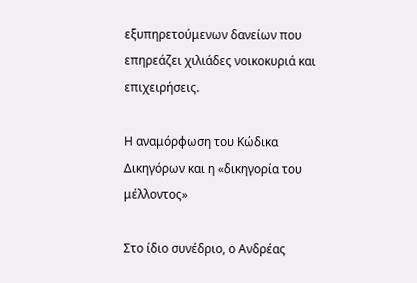εξυπηρετούμενων δανείων που επηρεάζει χιλιάδες νοικοκυριά και επιχειρήσεις.

Η αναμόρφωση του Κώδικα Δικηγόρων και η «δικηγορία του μέλλοντος»

Στο ίδιο συνέδριο, ο Ανδρέας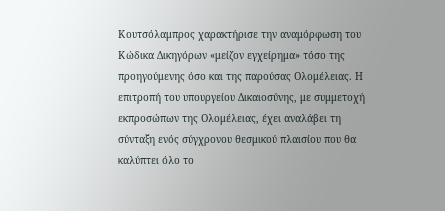Κουτσόλαμπρος χαρακτήρισε την αναμόρφωση του Κώδικα Δικηγόρων «μείζον εγχείρημα» τόσο της προηγούμενης όσο και της παρούσας Ολομέλειας. Η επιτροπή του υπουργείου Δικαιοσύνης, με συμμετοχή εκπροσώπων της Ολομέλειας, έχει αναλάβει τη σύνταξη ενός σύγχρονου θεσμικού πλαισίου που θα καλύπτει όλο το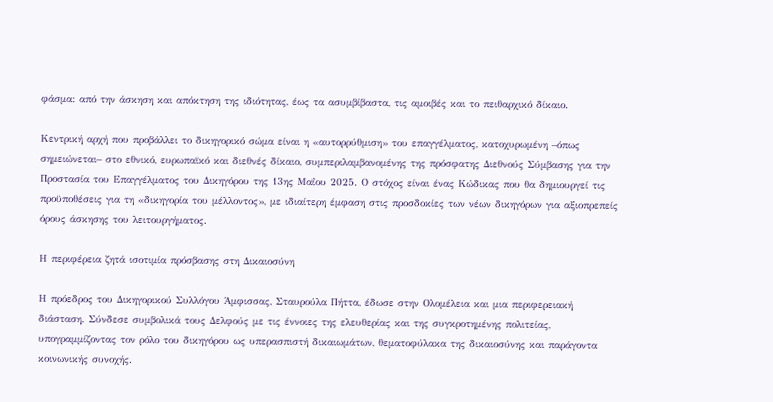φάσμα: από την άσκηση και απόκτηση της ιδιότητας, έως τα ασυμβίβαστα, τις αμοιβές και το πειθαρχικό δίκαιο.

Κεντρική αρχή που προβάλλει το δικηγορικό σώμα είναι η «αυτορρύθμιση» του επαγγέλματος, κατοχυρωμένη –όπως σημειώνεται– στο εθνικό, ευρωπαϊκό και διεθνές δίκαιο, συμπεριλαμβανομένης της πρόσφατης Διεθνούς Σύμβασης για την Προστασία του Επαγγέλματος του Δικηγόρου της 13ης Μαΐου 2025. Ο στόχος είναι ένας Κώδικας που θα δημιουργεί τις προϋποθέσεις για τη «δικηγορία του μέλλοντος», με ιδιαίτερη έμφαση στις προσδοκίες των νέων δικηγόρων για αξιοπρεπείς όρους άσκησης του λειτουργήματος.

Η περιφέρεια ζητά ισοτιμία πρόσβασης στη Δικαιοσύνη

Η πρόεδρος του Δικηγορικού Συλλόγου Άμφισσας, Σταυρούλα Πήττα, έδωσε στην Ολομέλεια και μια περιφερειακή διάσταση. Σύνδεσε συμβολικά τους Δελφούς με τις έννοιες της ελευθερίας και της συγκροτημένης πολιτείας, υπογραμμίζοντας τον ρόλο του δικηγόρου ως υπερασπιστή δικαιωμάτων, θεματοφύλακα της δικαιοσύνης και παράγοντα κοινωνικής συνοχής.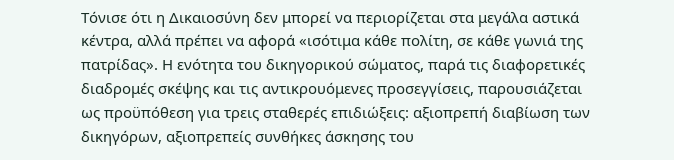Τόνισε ότι η Δικαιοσύνη δεν μπορεί να περιορίζεται στα μεγάλα αστικά κέντρα, αλλά πρέπει να αφορά «ισότιμα κάθε πολίτη, σε κάθε γωνιά της πατρίδας». Η ενότητα του δικηγορικού σώματος, παρά τις διαφορετικές διαδρομές σκέψης και τις αντικρουόμενες προσεγγίσεις, παρουσιάζεται ως προϋπόθεση για τρεις σταθερές επιδιώξεις: αξιοπρεπή διαβίωση των δικηγόρων, αξιοπρεπείς συνθήκες άσκησης του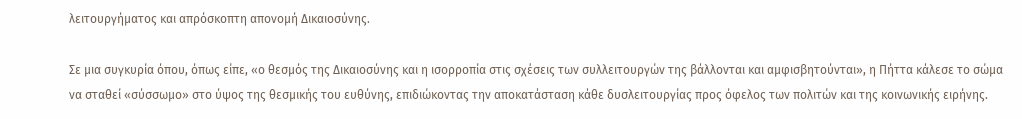λειτουργήματος και απρόσκοπτη απονομή Δικαιοσύνης.

Σε μια συγκυρία όπου, όπως είπε, «ο θεσμός της Δικαιοσύνης και η ισορροπία στις σχέσεις των συλλειτουργών της βάλλονται και αμφισβητούνται», η Πήττα κάλεσε το σώμα να σταθεί «σύσσωμο» στο ύψος της θεσμικής του ευθύνης, επιδιώκοντας την αποκατάσταση κάθε δυσλειτουργίας προς όφελος των πολιτών και της κοινωνικής ειρήνης.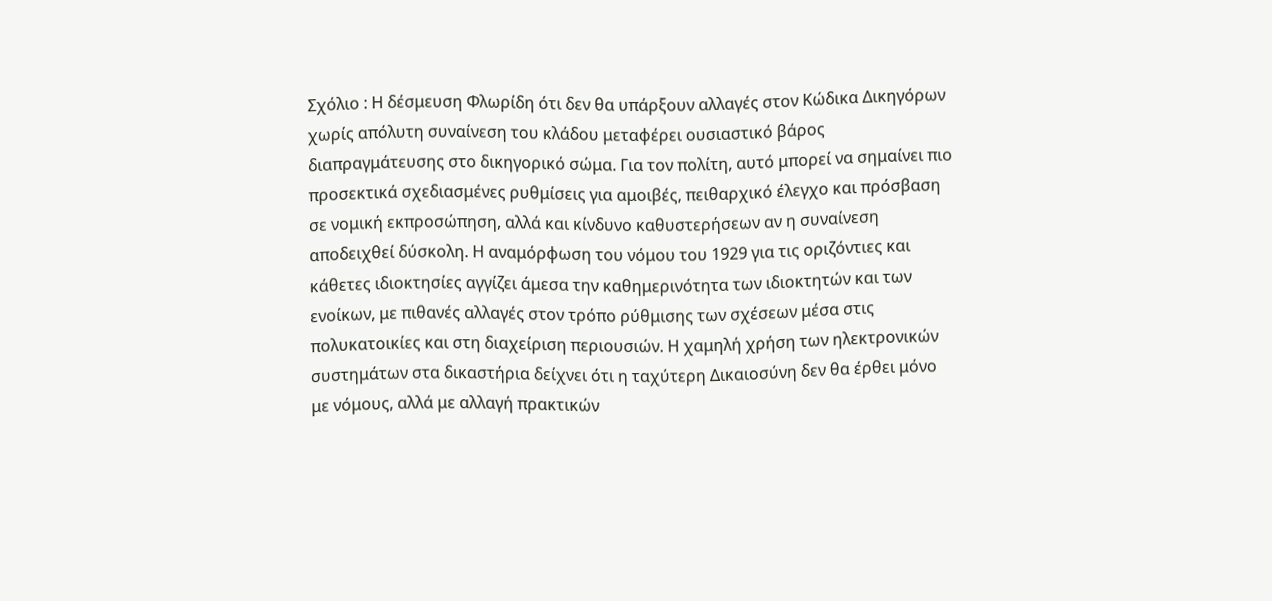Σχόλιο : Η δέσμευση Φλωρίδη ότι δεν θα υπάρξουν αλλαγές στον Κώδικα Δικηγόρων χωρίς απόλυτη συναίνεση του κλάδου μεταφέρει ουσιαστικό βάρος διαπραγμάτευσης στο δικηγορικό σώμα. Για τον πολίτη, αυτό μπορεί να σημαίνει πιο προσεκτικά σχεδιασμένες ρυθμίσεις για αμοιβές, πειθαρχικό έλεγχο και πρόσβαση σε νομική εκπροσώπηση, αλλά και κίνδυνο καθυστερήσεων αν η συναίνεση αποδειχθεί δύσκολη. Η αναμόρφωση του νόμου του 1929 για τις οριζόντιες και κάθετες ιδιοκτησίες αγγίζει άμεσα την καθημερινότητα των ιδιοκτητών και των ενοίκων, με πιθανές αλλαγές στον τρόπο ρύθμισης των σχέσεων μέσα στις πολυκατοικίες και στη διαχείριση περιουσιών. Η χαμηλή χρήση των ηλεκτρονικών συστημάτων στα δικαστήρια δείχνει ότι η ταχύτερη Δικαιοσύνη δεν θα έρθει μόνο με νόμους, αλλά με αλλαγή πρακτικών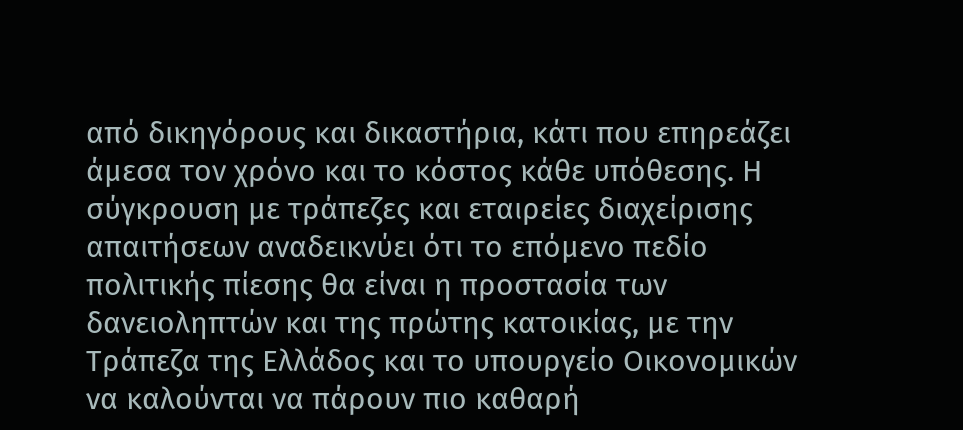από δικηγόρους και δικαστήρια, κάτι που επηρεάζει άμεσα τον χρόνο και το κόστος κάθε υπόθεσης. Η σύγκρουση με τράπεζες και εταιρείες διαχείρισης απαιτήσεων αναδεικνύει ότι το επόμενο πεδίο πολιτικής πίεσης θα είναι η προστασία των δανειοληπτών και της πρώτης κατοικίας, με την Τράπεζα της Ελλάδος και το υπουργείο Οικονομικών να καλούνται να πάρουν πιο καθαρή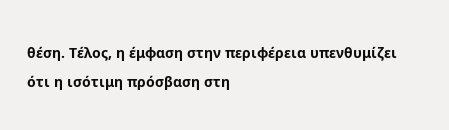θέση. Τέλος, η έμφαση στην περιφέρεια υπενθυμίζει ότι η ισότιμη πρόσβαση στη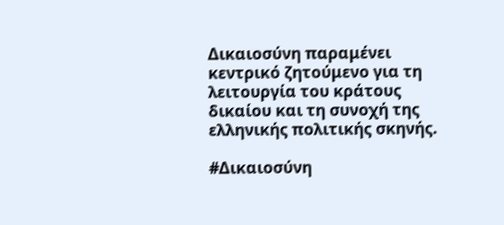Δικαιοσύνη παραμένει κεντρικό ζητούμενο για τη λειτουργία του κράτους δικαίου και τη συνοχή της ελληνικής πολιτικής σκηνής.

#Δικαιοσύνη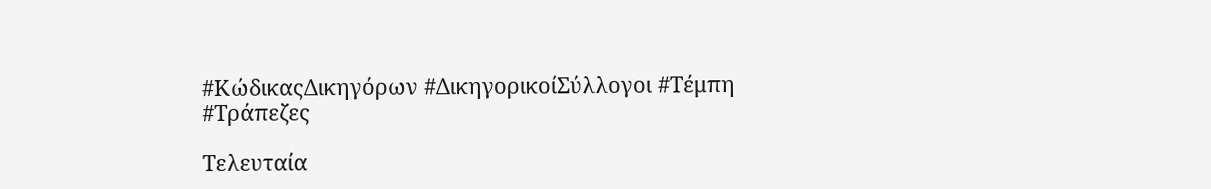#ΚώδικαςΔικηγόρων #ΔικηγορικοίΣύλλογοι #Τέμπη #Τράπεζες

Τελευταία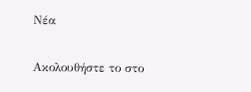Νέα

Ακολουθήστε το στο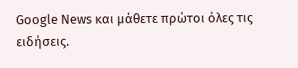Google News και μάθετε πρώτοι όλες τις ειδήσεις.